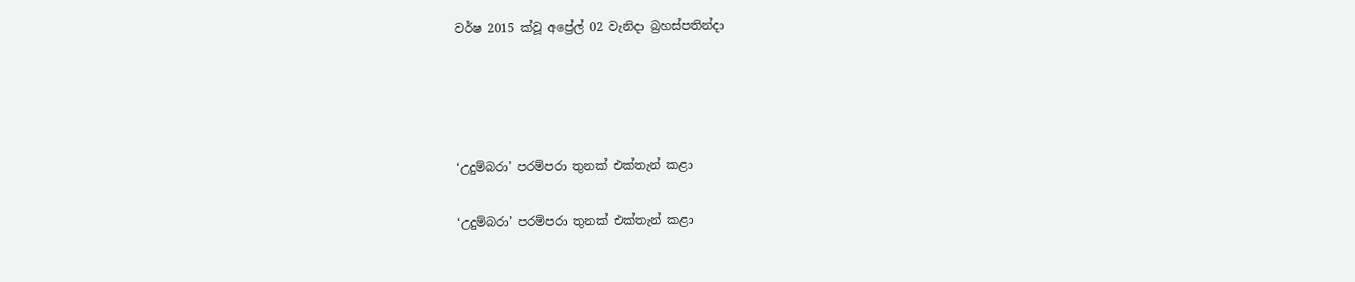වර්ෂ 2015 ක්වූ අප්‍රේල් 02 වැනිදා බ්‍රහස්පතින්දා




‘උදුම්බරා’ පරම්පරා තුනක් එක්තැන් කළා

‘උදුම්බරා’ පරම්පරා තුනක් එක්තැන් කළා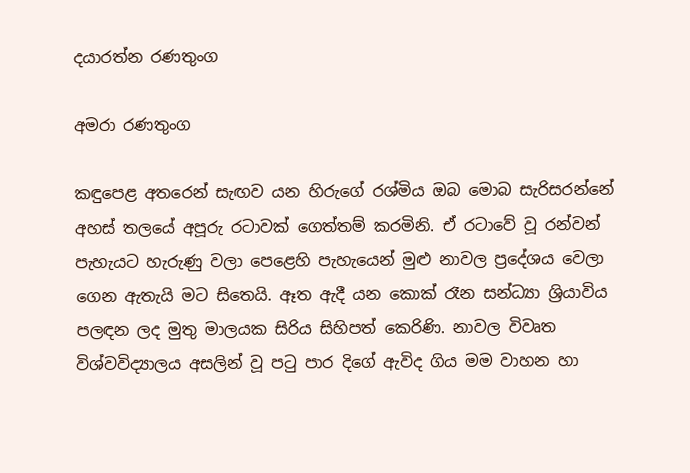දයාරත්න රණතුංග

අමරා රණතුංග

කඳුපෙළ අතරෙන් සැඟව යන හිරුගේ රශ්මිය ඔබ මොබ සැරිසරන්නේ අහස් තලයේ අපූරු රටාවක් ගෙත්තම් කරමිනි. ඒ රටාවේ වූ රන්වන් පැහැයට හැරුණු වලා පෙළෙහි පැහැයෙන් මුළු නාවල ප්‍රදේශය වෙලා ගෙන ඇතැයි මට සිතෙයි. ඈත ඇදී යන කොක් රෑන සන්ධ්‍යා ශ්‍රියාවිය පලඳන ලද මුතු මාලයක සිරිය සිහිපත් කෙරිණි. නාවල විවෘත විශ්වවිද්‍යාලය අසලින් වූ පටු පාර දිගේ ඇවිද ගිය මම වාහන හා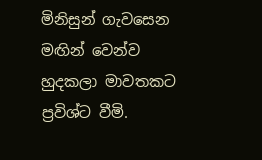මිනිසුන් ගැවසෙන මඟින් වෙන්ව හුදකලා මාවතකට ප්‍රවිශ්ට වීමි.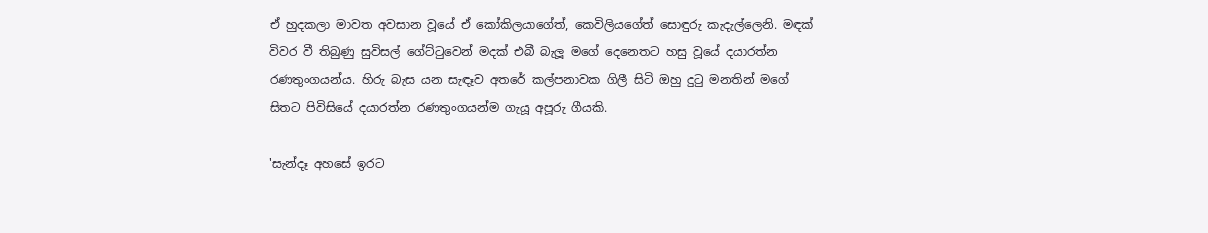ඒ හුදකලා මාවත අවසාන වූයේ ඒ කෝකිලයාගේත්, කෙවිලියගේත් සොඳුරු කැදැල්ලෙනි. මඳක් විවර වී තිබුණු සුවිසල් ගේට්ටුවෙන් මදක් එබී බැලූ මගේ දෙනෙතට හසු වූයේ දයාරත්න රණතුංගයන්ය. හිරු බැස යන සැඳෑව අතරේ කල්පනාවක ගිලී සිටි ඔහු දුටු මනතින් මගේ සිතට පිවිසියේ දයාරත්න රණතුංගයන්ම ගැයූ අපූරු ගීයකි.

'සැන්දෑ අහසේ ඉරට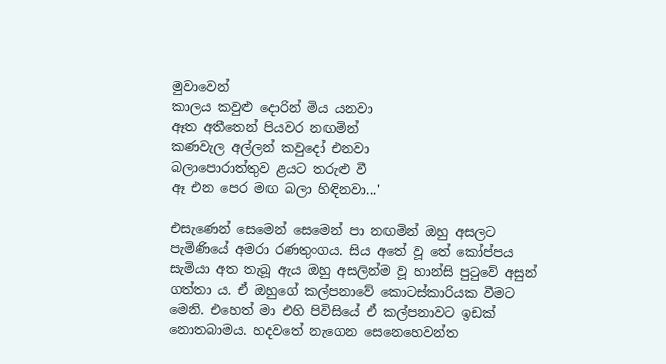මුවාවෙන්
කාලය කවුළු දොරින් මිය යනවා
ඈත අතීතෙන් පියවර නඟමින්
කණවැල අල්ලන් කවුදෝ එනවා
බලාපොරාත්තුව ළයට තරුළු වී
ඈ එන පෙර මඟ බලා හිඳිනවා...'

එසැණෙන් සෙමෙන් සෙමෙන් පා නඟමින් ඔහු අසලට පැමිණියේ අමරා රණතුංගය. සිය අතේ වූ තේ කෝප්පය සැමියා අත තැබූ ඇය ඔහු අසලින්ම වූ හාන්සි පුටුවේ අසුන් ගත්තා ය. ඒ ඔහුගේ කල්පනාවේ කොටස්කාරියක වීමට මෙනි. එහෙත් මා එහි පිවිසියේ ඒ කල්පනාවට ඉඩක් නොතබාමය. හදවතේ නැගෙන සෙනෙහෙවන්ත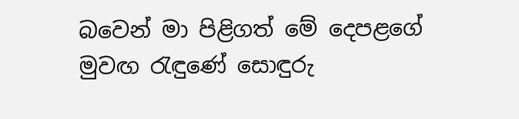බවෙන් මා පිළිගත් මේ දෙපළගේ මුවඟ රැඳුණේ සොඳුරු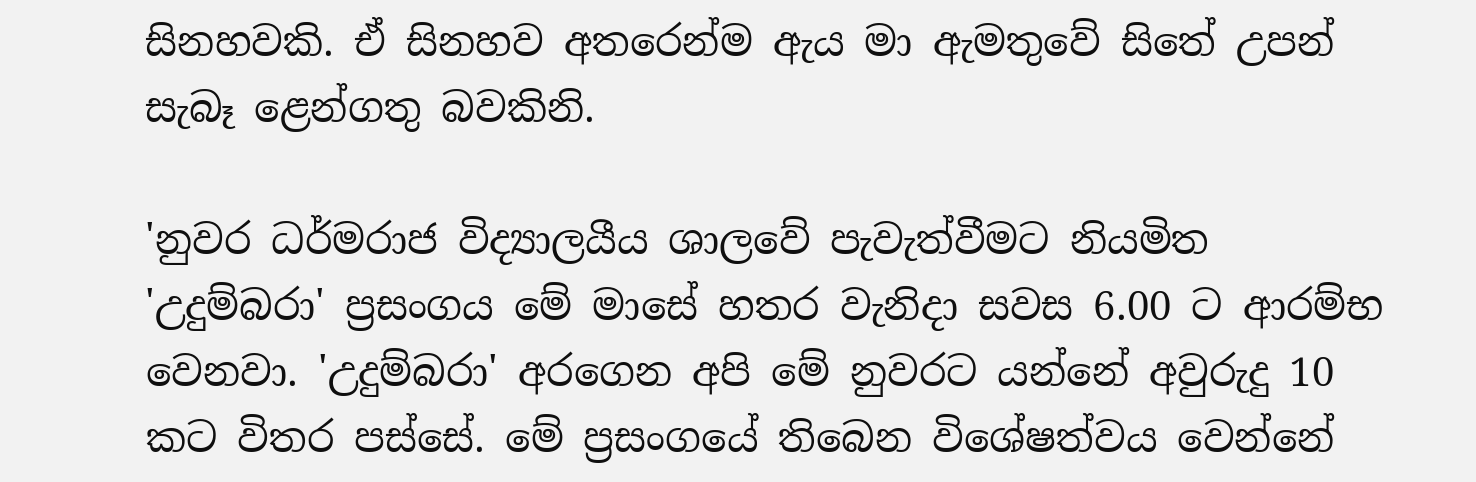සිනහවකි. ඒ සිනහව අතරෙන්ම ඇය මා ඇමතුවේ සිතේ උපන් සැබෑ ළෙන්ගතු බවකිනි.

'නුවර ධර්මරාජ විද්‍යාලයීය ශාලවේ පැවැත්වීමට නියමිත 'උදුම්බරා' ප්‍රසංගය මේ මාසේ හතර වැනිදා සවස 6.00 ට ආරම්භ වෙනවා. 'උදුම්බරා' අරගෙන අපි මේ නුවරට යන්නේ අවුරුදු 10 කට විතර පස්සේ. මේ ප්‍රසංගයේ තිබෙන විශේෂත්වය වෙන්නේ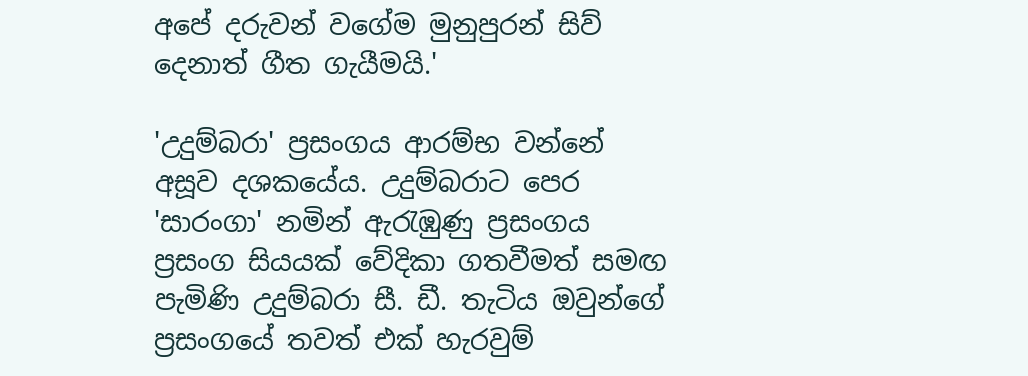අපේ දරුවන් වගේම මුනුපුරන් සිව් දෙනාත් ගීත ගැයීමයි.'

'උදුම්බරා' ප්‍රසංගය ආරම්භ වන්නේ අසූව දශකයේය. උදුම්බරාට පෙර 'සාරංගා' නමින් ඇරැඹුණු ප්‍රසංගය ප්‍රසංග සියයක් වේදිකා ගතවීමත් සමඟ පැමිණි උදුම්බරා සී. ඩී. තැටිය ඔවුන්ගේ ප්‍රසංගයේ තවත් එක් හැරවුම්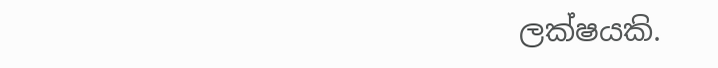ලක්ෂයකි.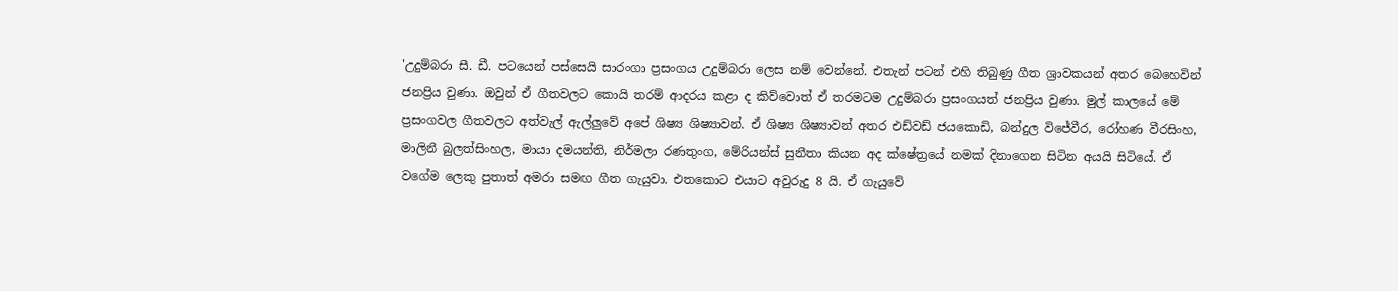'උදුම්බරා සී. ඩී. පටයෙන් පස්සෙයි සාරංගා ප්‍රසංගය උදුම්බරා ලෙස නම් වෙන්නේ. එතැන් පටන් එහි තිබුණු ගීත ශ්‍රාවකයන් අතර බෙහෙවින් ජනප්‍රිය වුණා. ඔවුන් ඒ ගීතවලට කොයි තරම් ආදරය කළා ද කිව්වොත් ඒ තරමටම උදුම්බරා ප්‍රසංගයත් ජනප්‍රිය වුණා. මුල් කාලයේ මේ ප්‍රසංගවල ගීතවලට අත්වැල් ඇල්ලුවේ අපේ ශිෂ්‍ය ශිෂ්‍යාවන්. ඒ ශිෂ්‍ය ශිෂ්‍යාවන් අතර එඩ්වඩ් ජයකොඩි, බන්දුල විජේවීර, රෝහණ වීරසිංහ, මාලිනී බුලත්සිංහල, මායා දමයන්ති, නිර්මලා රණතුංග, මේරියන්ස් සුනීතා කියන අද ක්ෂේත්‍රයේ නමක් දිනාගෙන සිටින අයයි සිටියේ. ඒ වගේම ලෙකු පුතාත් අමරා සමඟ ගීත ගැයුවා. එතකොට එයාට අවුරුදු 8 යි. ඒ ගැයුවේ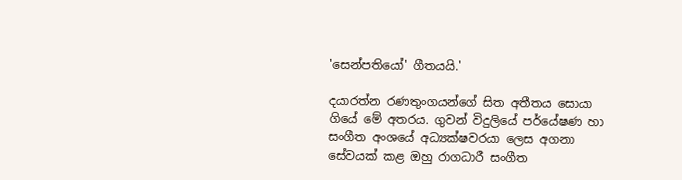'සෙන්පතියෝ' ගීතයයි.'

දයාරත්න රණතුංගයන්ගේ සිත අතීතය සොයා ගියේ මේ අතරය. ගුවන් විදුලියේ පර්යේෂණ හා සංගීත අංශයේ අධ්‍යක්ෂවරයා ලෙස අගනා සේවයක් කළ ඔහු රාගධාරී සංගීත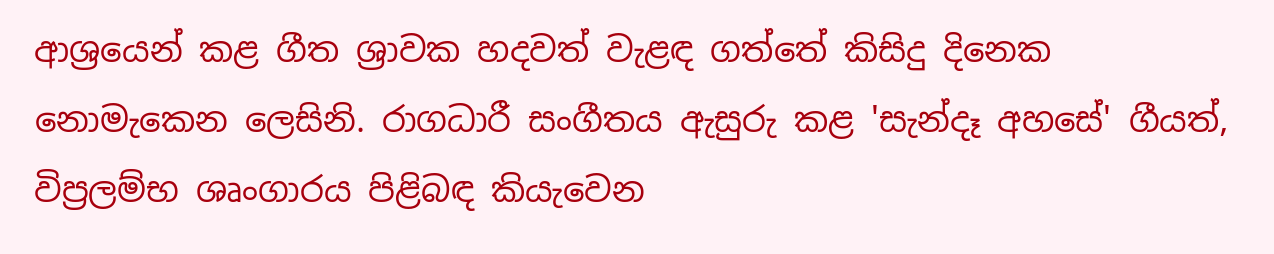ආශ්‍රයෙන් කළ ගීත ශ්‍රාවක හදවත් වැළඳ ගත්තේ කිසිදු දිනෙක නොමැකෙන ලෙසිනි. රාගධාරී සංගීතය ඇසුරු කළ 'සැන්දෑ අහසේ' ගීයත්, විප්‍රලම්භ ශෘංගාරය පිළිබඳ කියැවෙන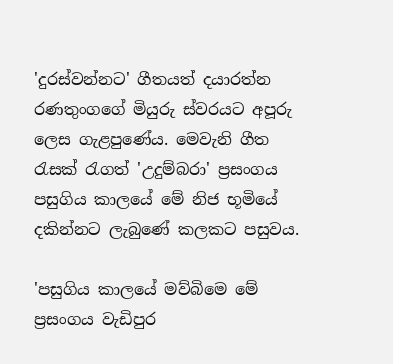'දුරස්වන්නට' ගීතයත් දයාරත්න රණතුංගගේ මියුරු ස්වරයට අපූරු ලෙස ගැළපුණේය. මෙවැනි ගීත රැසක් රැගත් 'උදුම්බරා' ප්‍රසංගය පසුගිය කාලයේ මේ නිජ භූමියේ දකින්නට ලැබුණේ කලකට පසුවය.

'පසුගිය කාලයේ මව්බිමෙ මේ ප්‍රසංගය වැඩිපුර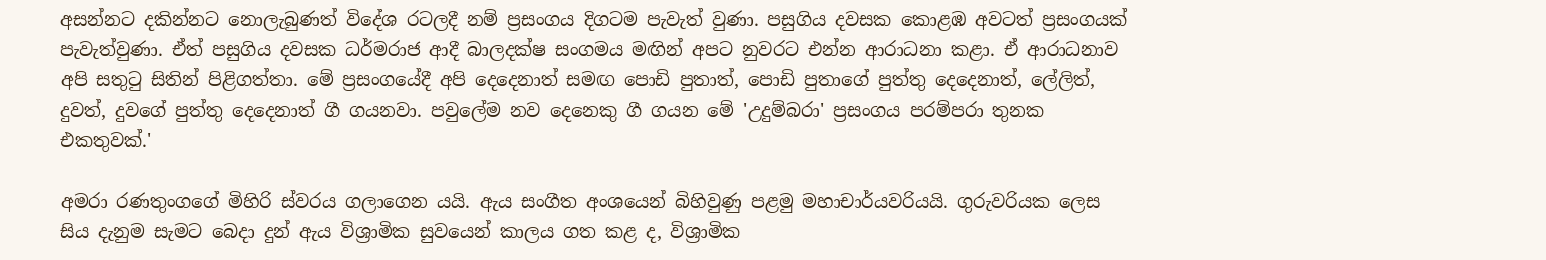අසන්නට දකින්නට නොලැබුණත් විදේශ රටලදී නම් ප්‍රසංගය දිගටම පැවැත් වුණා. පසුගිය දවසක කොළඹ අවටත් ප්‍රසංගයක් පැවැත්වුණා. ඒත් පසුගිය දවසක ධර්මරාජ ආදී බාලදක්ෂ සංගමය මඟින් අපට නුවරට එන්න ආරාධනා කළා. ඒ ආරාධනාව අපි සතුටු සිතින් පිළිගත්තා. මේ ප්‍රසංගයේදී අපි දෙදෙනාත් සමඟ පොඩි පුතාත්, පොඩි පුතාගේ පුත්තු දෙදෙනාත්, ලේලිත්, දුවත්, දුවගේ පුත්තු දෙදෙනාත් ගී ගයනවා. පවුලේම නව දෙනෙකු ගී ගයන මේ 'උදුම්බරා' ප්‍රසංගය පරම්පරා තුනක එකතුවක්.'

අමරා රණතුංගගේ මිහිරි ස්වරය ගලාගෙන යයි. ඇය සංගීත අංශයෙන් බිහිවුණු පළමු මහාචාර්යවරියයි. ගුරුවරියක ලෙස සිය දැනුම සැමට බෙදා දුන් ඇය විශ්‍රාමික සුවයෙන් කාලය ගත කළ ද, විශ්‍රාමික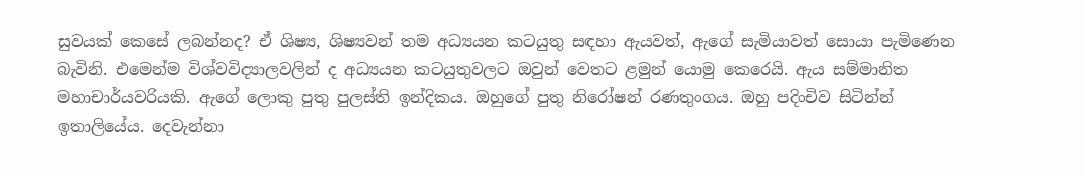සුවයක් කෙසේ ලබන්නද? ඒ ශිෂ්‍ය, ශිෂ්‍යවන් තම අධ්‍යයන කටයුතු සඳහා ඇයවත්, ඇගේ සැමියාවත් සොයා පැමිණෙන බැවිනි. එමෙන්ම විශ්වවිද්‍යාලවලින් ද අධ්‍යයන කටයුතුවලට ඔවුන් වෙතට ළමුන් යොමු කෙරෙයි. ඇය සම්මානිත මහාචාර්යවරියකි. ඇගේ ලොකු පුතු පුලස්ති ඉන්දිකය. ඔහුගේ පුතු නිරෝෂන් රණතුංගය. ඔහු පදිංචිව සිටින්න් ඉතාලියේය. දෙවැන්නා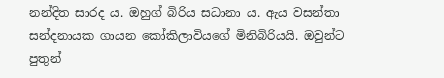නන්දිත සාරද ය. ඔහුග් බිරිය සධානා ය. ඇය වසන්තා සන්දනායක ගායන කෝකිලාවියගේ මිනිබිරියයි. ඔවුන්ට පුතුන්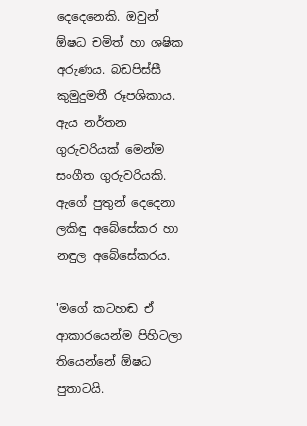දෙදෙනෙකි. ඔවුන් ඕෂධ චමිත් හා ශෂික අරුණය. බඩපිස්සී කුමුදුමතී රූපශිකාය. ඇය නර්තන ගුරුවරියක් මෙන්ම සංගීත ගුරුවරියකි. ඇගේ පුතුන් දෙදෙනා ලකිඳු අබේසේකර හා නඳුල අබේසේකරය.

'මගේ කටහඬ ඒ ආකාරයෙන්ම පිහිටලා තියෙන්නේ ඕෂධ පුතාටයි.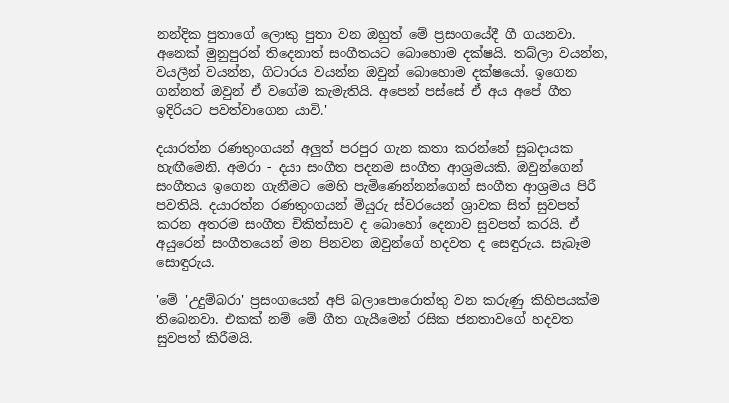නන්දික පුතාගේ ලොකු පුතා වන ඔහුත් මේ ප්‍රසංගයේදී ගී ගයනවා. අනෙක් මුනුපුරන් තිදෙනාත් සංගීතයට බොහොම දක්ෂයි. තබ්ලා වයන්න, වයලීන් වයන්න, ගිටාරය වයන්න ඔවුන් බොහොම දක්ෂයෝ. ඉගෙන ගන්නත් ඔවුන් ඒ වගේම කැමැතියි. අපෙන් පස්සේ ඒ අය අපේ ගීත ඉදිරියට පවත්වාගෙන යාවි.'

දයාරත්න රණතුංගයන් අලුත් පරපුර ගැන කතා කරන්නේ සුබදායක හැඟීමෙනි. අමරා - දයා සංගීත පදනම සංගීත ආශ්‍රමයකි. ඔවුන්ගෙන් සංගීතය ඉගෙන ගැනීමට මෙහි පැමිණෙන්නන්ගෙන් සංගීත ආශ්‍රමය පිරී පවතියි. දයාරත්න රණතුංගයන් මියුරු ස්වරයෙන් ශ්‍රාවක සිත් සුවපත් කරන අතරම සංගීත චිකිත්සාව ද බොහෝ දෙනාව සුවපත් කරයි. ඒ අයුරෙන් සංගීතයෙන් මන පිනවන ඔවුන්ගේ හදවත ද සෙඳුරුය. සැබෑම සොඳුරුය.

'මේ 'උදුම්බරා' ප්‍රසංගයෙන් අපි බලාපොරොත්තු වන කරුණු කිහිපයක්ම තිබෙනවා. එකක් නම් මේ ගීත ගැයීමෙන් රසික ජනතාවගේ හදවත සුවපත් කිරීමයි.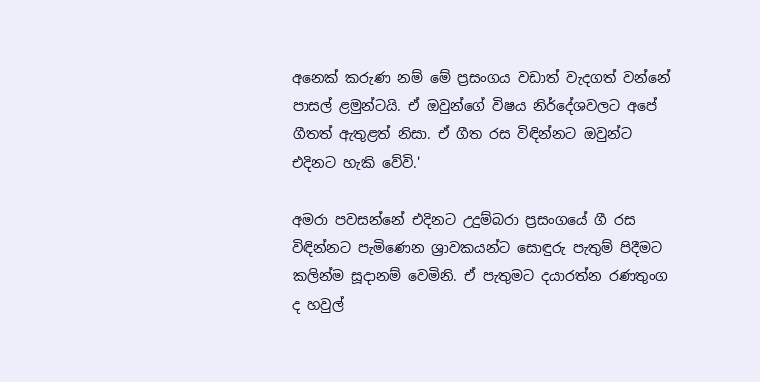අනෙක් කරුණ නම් මේ ප්‍රසංගය වඩාත් වැදගත් වන්නේ පාසල් ළමුන්ටයි. ඒ ඔවුන්ගේ විෂය නිර්දේශවලට අපේ ගීතත් ඇතුළත් නිසා. ඒ ගීත රස විඳින්නට ඔවුන්ට එදිනට හැකි වේවි.'

අමරා පවසන්නේ එදිනට උදුම්බරා ප්‍රසංගයේ ගී රස විඳින්නට පැමිණෙන ශ්‍රාවකයන්ට සොඳුරු පැතුම් පිදීමට කලින්ම සූදානම් වෙමිනි. ඒ පැතුමට දයාරත්න රණතුංග ද හවුල්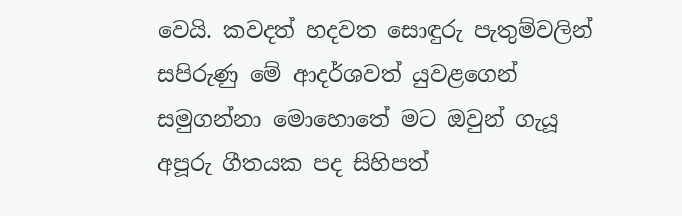වෙයි. කවදත් හදවත සොඳුරු පැතුම්වලින් සපිරුණු මේ ආදර්ශවත් යුවළගෙන් සමුගන්නා මොහොතේ මට ඔවුන් ගැයූ අපූරු ගීතයක පද සිහිපත්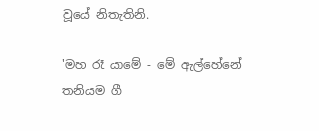වූයේ නිතැතිනි.

'මහ රෑ යාමේ - මේ ඇල්හේනේ
තනියම ගී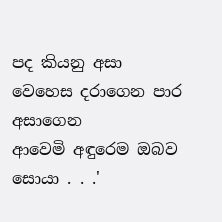පද කියනු අසා
වෙහෙස දරාගෙන පාර අසාගෙන
ආවෙමි අඳුරෙම ඔබව සොයා . . .'